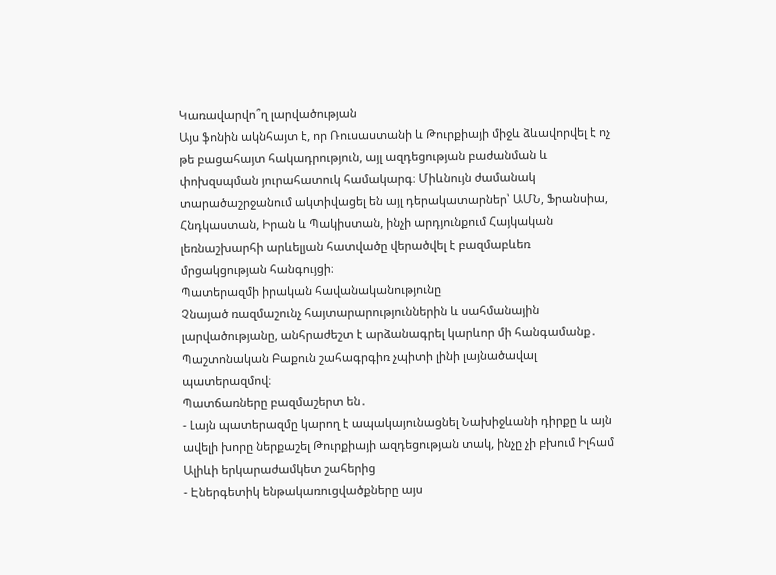Կառավարվո՞ղ լարվածության
Այս ֆոնին ակնհայտ է, որ Ռուսաստանի և Թուրքիայի միջև ձևավորվել է ոչ թե բացահայտ հակադրություն, այլ ազդեցության բաժանման և փոխզսպման յուրահատուկ համակարգ։ Միևնույն ժամանակ տարածաշրջանում ակտիվացել են այլ դերակատարներ՝ ԱՄՆ, Ֆրանսիա, Հնդկաստան, Իրան և Պակիստան, ինչի արդյունքում Հայկական լեռնաշխարհի արևելյան հատվածը վերածվել է բազմաբևեռ մրցակցության հանգույցի։
Պատերազմի իրական հավանականությունը
Չնայած ռազմաշունչ հայտարարություններին և սահմանային լարվածությանը, անհրաժեշտ է արձանագրել կարևոր մի հանգամանք․
Պաշտոնական Բաքուն շահագրգիռ չպիտի լինի լայնածավալ պատերազմով։
Պատճառները բազմաշերտ են․
- Լայն պատերազմը կարող է ապակայունացնել Նախիջևանի դիրքը և այն ավելի խորը ներքաշել Թուրքիայի ազդեցության տակ, ինչը չի բխում Իլհամ Ալիևի երկարաժամկետ շահերից
- Էներգետիկ ենթակառուցվածքները այս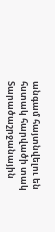անգամ հայտնվելու են հստակ հարվածի տակ
Տարածաշրջանային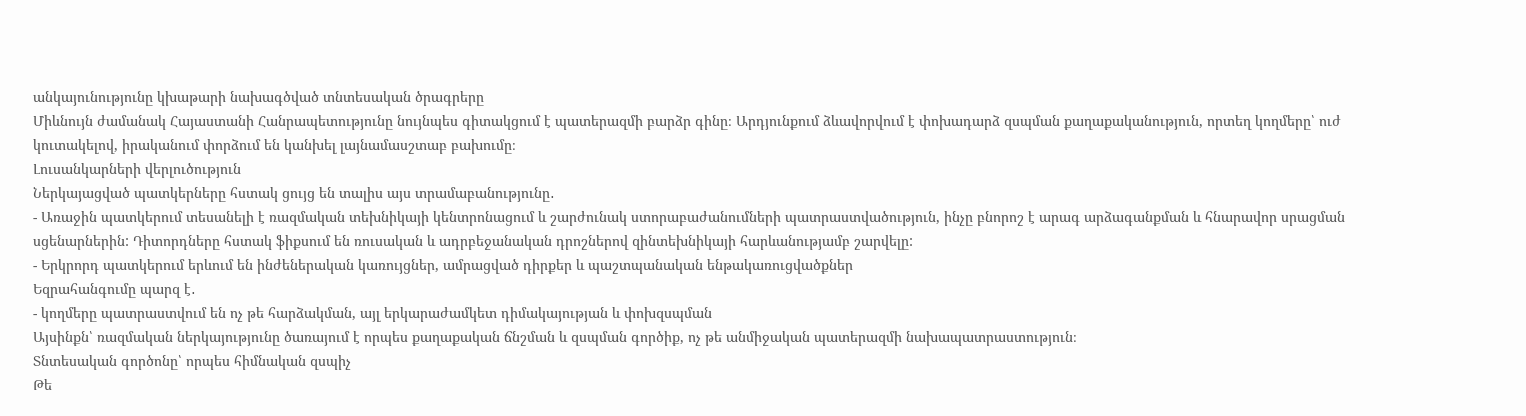անկայունությունը կխաթարի նախագծված տնտեսական ծրագրերը
Միևնույն ժամանակ Հայաստանի Հանրապետությունը նույնպես գիտակցում է պատերազմի բարձր գինը։ Արդյունքում ձևավորվում է փոխադարձ զսպման քաղաքականություն, որտեղ կողմերը՝ ուժ կուտակելով, իրականում փորձում են կանխել լայնամասշտաբ բախումը։
Լուսանկարների վերլուծություն
Ներկայացված պատկերները հստակ ցույց են տալիս այս տրամաբանությունը․
- Առաջին պատկերում տեսանելի է ռազմական տեխնիկայի կենտրոնացում և շարժունակ ստորաբաժանումների պատրաստվածություն, ինչը բնորոշ է արագ արձագանքման և հնարավոր սրացման սցենարներին: Դիտորդները հստակ ֆիքսում են ռուսական և ադրբեջանական դրոշներով զինտեխնիկայի հարևանությամբ շարվելը:
- Երկրորդ պատկերում երևում են ինժեներական կառույցներ, ամրացված դիրքեր և պաշտպանական ենթակառուցվածքներ
Եզրահանգումը պարզ է․
- կողմերը պատրաստվում են ոչ թե հարձակման, այլ երկարաժամկետ դիմակայության և փոխզսպման
Այսինքն՝ ռազմական ներկայությունը ծառայում է որպես քաղաքական ճնշման և զսպման գործիք, ոչ թե անմիջական պատերազմի նախապատրաստություն։
Տնտեսական գործոնը՝ որպես հիմնական զսպիչ
Թե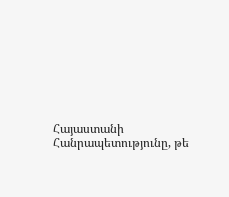Հայաստանի Հանրապետությունը, թե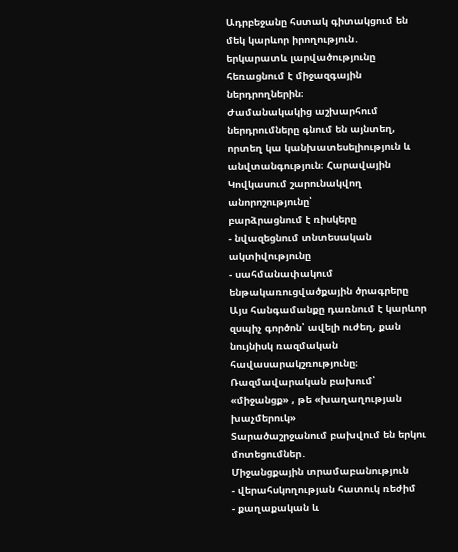Ադրբեջանը հստակ գիտակցում են մեկ կարևոր իրողություն․
երկարատև լարվածությունը հեռացնում է միջազգային ներդրողներին։
Ժամանակակից աշխարհում ներդրումները գնում են այնտեղ, որտեղ կա կանխատեսելիություն և անվտանգություն։ Հարավային Կովկասում շարունակվող անորոշությունը՝
բարձրացնում է ռիսկերը
- նվազեցնում տնտեսական ակտիվությունը
- սահմանափակում ենթակառուցվածքային ծրագրերը
Այս հանգամանքը դառնում է կարևոր զսպիչ գործոն՝ ավելի ուժեղ, քան նույնիսկ ռազմական հավասարակշռությունը։
Ռազմավարական բախում՝ «միջանցք» , թե «խաղաղության խաչմերուկ»
Տարածաշրջանում բախվում են երկու մոտեցումներ․
Միջանցքային տրամաբանություն
- վերահսկողության հատուկ ռեժիմ
- քաղաքական և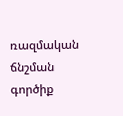ռազմական ճնշման գործիք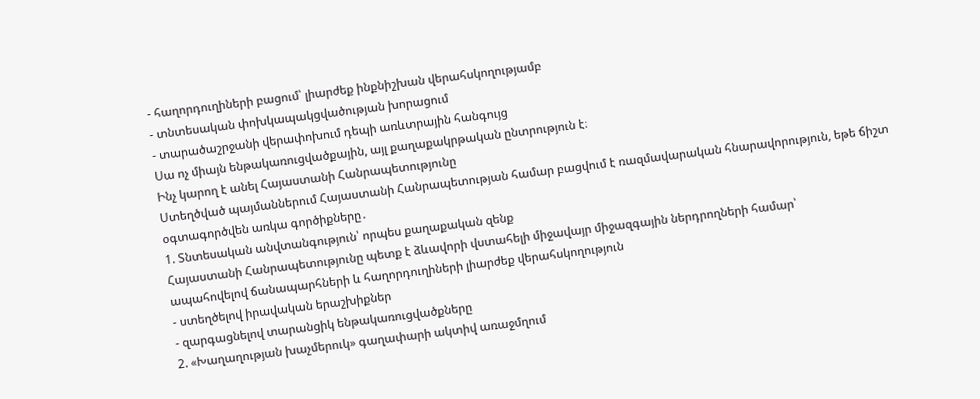- հաղորդուղիների բացում՝ լիարժեք ինքնիշխան վերահսկողությամբ
- տնտեսական փոխկապակցվածության խորացում
- տարածաշրջանի վերափոխում դեպի առևտրային հանգույց
Սա ոչ միայն ենթակառուցվածքային, այլ քաղաքակրթական ընտրություն է։
Ինչ կարող է անել Հայաստանի Հանրապետությունը
Ստեղծված պայմաններում Հայաստանի Հանրապետության համար բացվում է ռազմավարական հնարավորություն, եթե ճիշտ օգտագործվեն առկա գործիքները․
1. Տնտեսական անվտանգություն՝ որպես քաղաքական զենք
Հայաստանի Հանրապետությունը պետք է ձևավորի վստահելի միջավայր միջազգային ներդրողների համար՝
ապահովելով ճանապարհների և հաղորդուղիների լիարժեք վերահսկողություն
- ստեղծելով իրավական երաշխիքներ
- զարգացնելով տարանցիկ ենթակառուցվածքները
2. «Խաղաղության խաչմերուկ» գաղափարի ակտիվ առաջմղում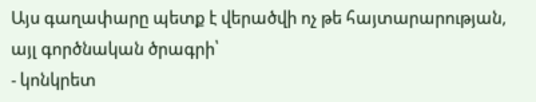Այս գաղափարը պետք է վերածվի ոչ թե հայտարարության, այլ գործնական ծրագրի՝
- կոնկրետ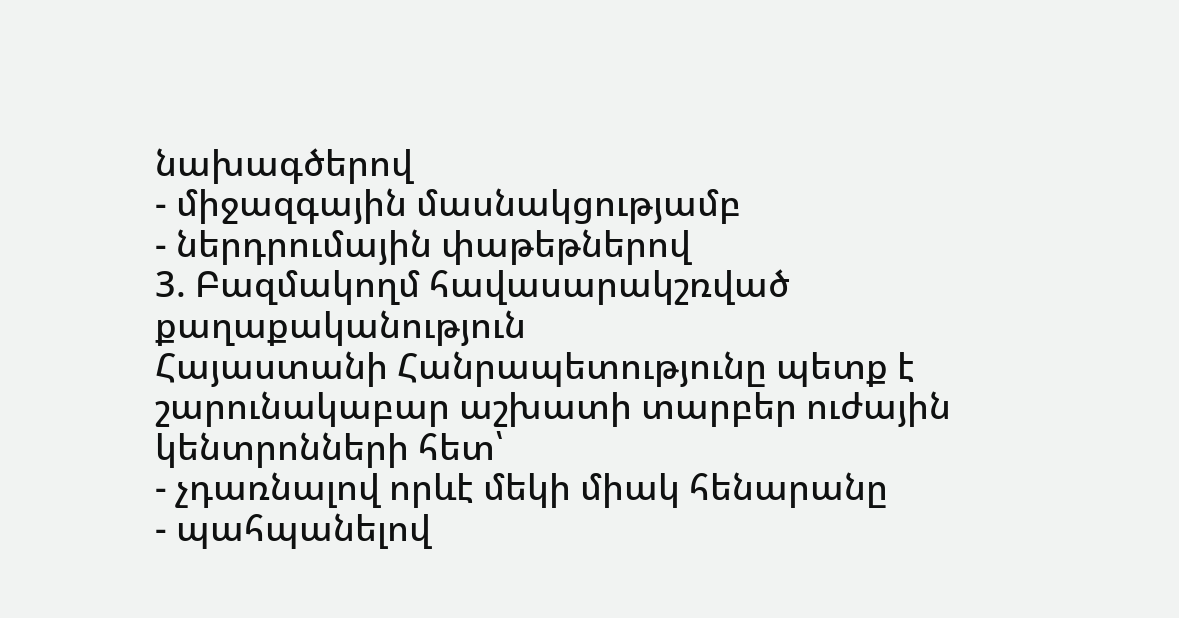նախագծերով
- միջազգային մասնակցությամբ
- ներդրումային փաթեթներով
3. Բազմակողմ հավասարակշռված քաղաքականություն
Հայաստանի Հանրապետությունը պետք է շարունակաբար աշխատի տարբեր ուժային կենտրոնների հետ՝
- չդառնալով որևէ մեկի միակ հենարանը
- պահպանելով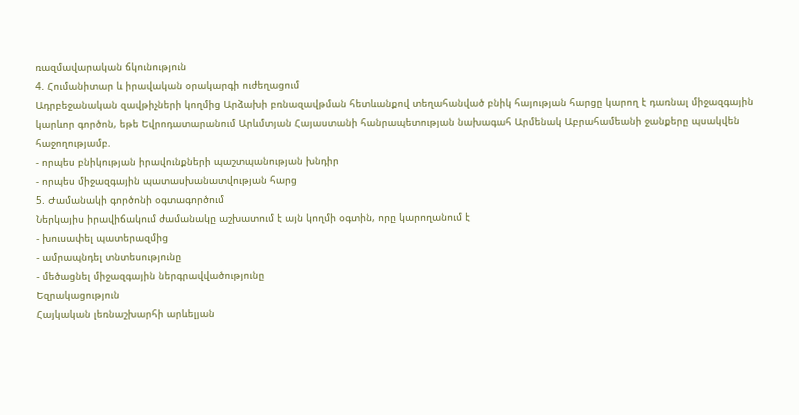ռազմավարական ճկունություն
4. Հումանիտար և իրավական օրակարգի ուժեղացում
Ադրբեջանական զավթիչների կողմից Արձախի բռնազավթման հետևանքով տեղահանված բնիկ հայության հարցը կարող է դառնալ միջազգային կարևոր գործոն, եթե Եվրոդատարանում Արևմտյան Հայաստանի հանրապետության նախագահ Արմենակ Աբրահամեանի ջանքերը պսակվեն հաջողությամբ.
- որպես բնիկության իրավունքների պաշտպանության խնդիր
- որպես միջազգային պատասխանատվության հարց
5. Ժամանակի գործոնի օգտագործում
Ներկայիս իրավիճակում ժամանակը աշխատում է այն կողմի օգտին, որը կարողանում է
- խուսափել պատերազմից
- ամրապնդել տնտեսությունը
- մեծացնել միջազգային ներգրավվածությունը
Եզրակացություն
Հայկական լեռնաշխարհի արևելյան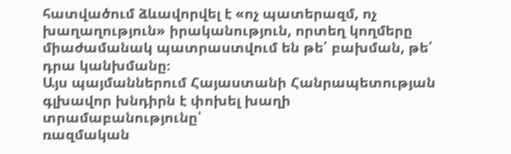հատվածում ձևավորվել է «ոչ պատերազմ, ոչ խաղաղություն» իրականություն, որտեղ կողմերը միաժամանակ պատրաստվում են թե՛ բախման, թե՛ դրա կանխմանը։
Այս պայմաններում Հայաստանի Հանրապետության գլխավոր խնդիրն է փոխել խաղի տրամաբանությունը՝
ռազմական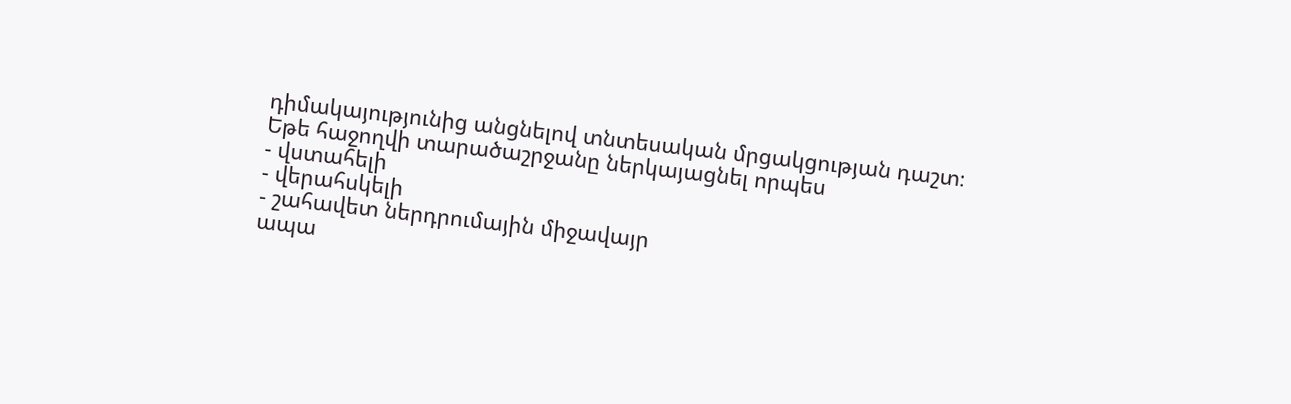դիմակայությունից անցնելով տնտեսական մրցակցության դաշտ։
Եթե հաջողվի տարածաշրջանը ներկայացնել որպես
- վստահելի
- վերահսկելի
- շահավետ ներդրումային միջավայր
ապա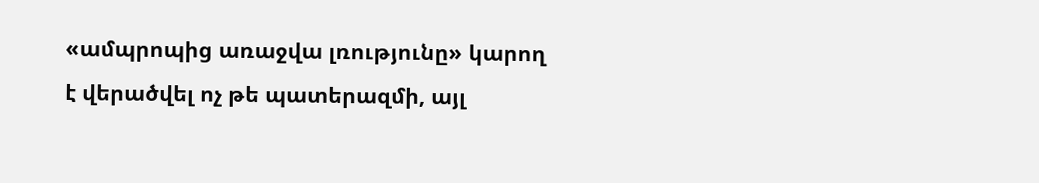«ամպրոպից առաջվա լռությունը» կարող է վերածվել ոչ թե պատերազմի, այլ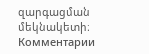զարգացման մեկնակետի։
Комментарии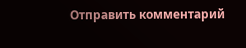Отправить комментарий